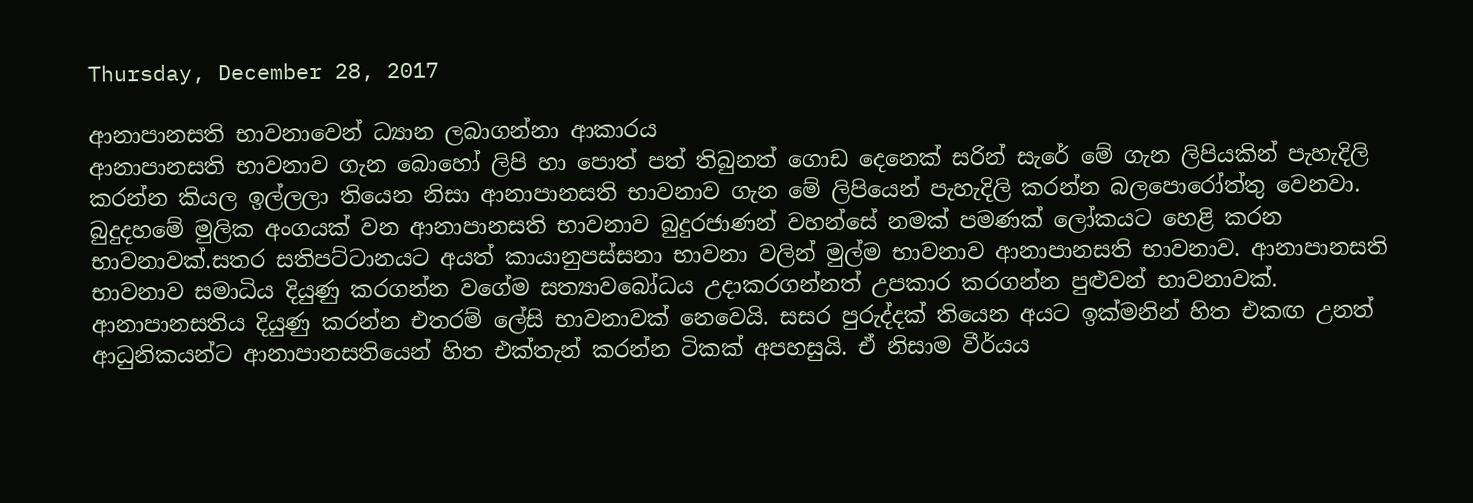Thursday, December 28, 2017

ආනාපානසති භාවනාවෙන් ධ්‍යාන ලබාගන්නා ආකාරය
ආනාපානසති භාවනාව ගැන බොහෝ ලිපි හා පොත් පත් තිබුනත් ගොඩ දෙනෙක් සරින් සැරේ මේ ගැන ලිපියකින් පැහැදිලි කරන්න කියල ඉල්ලලා තියෙන නිසා ආනාපානසති භාවනාව ගැන මේ ලිපියෙන් පැහැදිලි කරන්න බලපොරෝත්තු වෙනවා. බුදුදහමේ මුලික අංගයක් වන ආනාපානසති භාවනාව බුදුරජාණන් වහන්සේ නමක් පමණක් ලෝකයට හෙළි කරන භාවනාවක්.සතර සතිපට්ටානයට අයත් කායානුපස්සනා භාවනා වලින් මුල්ම භාවනාව ආනාපානසති භාවනාව. ආනාපානසති භාවනාව සමාධිය දියුණු කරගන්න වගේම සත්‍යාවබෝධය උදාකරගන්නත් උපකාර කරගන්න පුළුවන් භාවනාවක්. ආනාපානසතිය දියුණු කරන්න එතරම් ලේසි භාවනාවක් නෙවෙයි. සසර පුරුද්දක් තියෙන අයට ඉක්මනින් හිත එකඟ උනත් ආධුනිකයන්ට ආනාපානසතියෙන් හිත එක්තැන් කරන්න ටිකක් අපහසුයි. ඒ නිසාම වීර්යය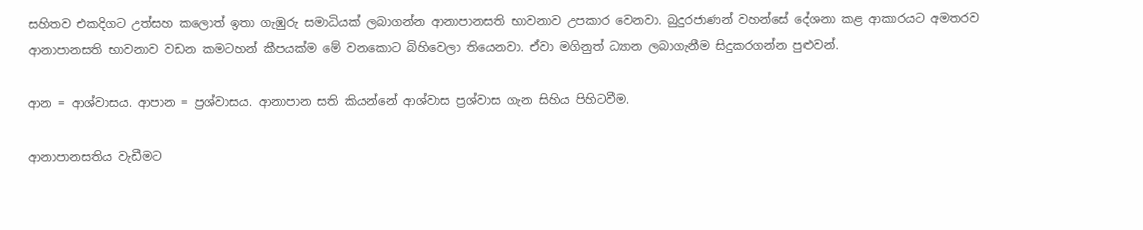සහිතව එකදිගට උත්සහ කලොත් ඉතා ගැඹුරු සමාධියක් ලබාගන්න ආනාපානසති භාවනාව උපකාර වෙනවා. බුදුරජාණන් වහන්සේ දේශනා කළ ආකාරයට අමතරව ආනාපානසති භාවනාව වඩන කමටහන් කීපයක්ම මේ වනකොට බිහිවෙලා තියෙනවා. ඒවා මගිනුත් ධ්‍යාන ලබාගැනීම සිදුකරගන්න පුළුවන්.

ආන = ආශ්වාසය. ආපාන = ප්‍රශ්වාසය. ආනාපාන සති කියන්නේ ආශ්වාස ප්‍රශ්වාස ගැන සිහිය පිහිටවීම.

ආනාපානසතිය වැඩීමට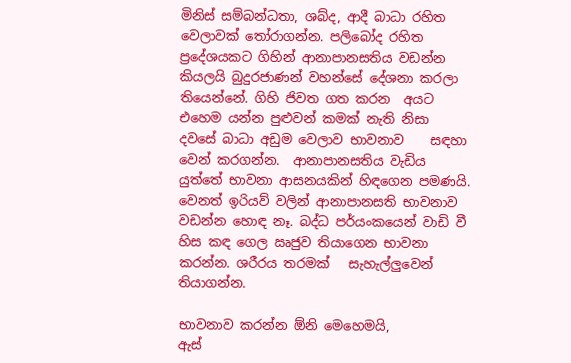මිනිස් සම්බන්ධතා, ශබ්ද, ආදී බාධා රහිත වෙලාවක් තෝරාගන්න. පලිබෝද රහිත ප්‍රදේශයකට ගිහින් ආනාපානසතිය වඩන්න කියලයි බුදුරජාණන් වහන්සේ දේශනා කරලා තියෙන්නේ. ගිහි ජිවත ගත කරන  අයට එහෙම යන්න පුළුවන් කමක් නැති නිසා දවසේ බාධා අඩුම වෙලාව භාවනාව    සඳහා වෙන් කරගන්න.  ආනාපානසතිය වැඩිය යුත්තේ භාවනා ආසනයකින් හිඳගෙන පමණයි.  වෙනත් ඉරියව් වලින් ආනාපානසති භාවනාව වඩන්න හොඳ නෑ. බද්ධ පර්යංකයෙන් වාඩි වී හිස කඳ ගෙල ඍජුව තියාගෙන භාවනා කරන්න. ශරීරය තරමක්   සැහැල්ලුවෙන් තියාගන්න.

භාවනාව කරන්න ඕනි මෙහෙමයි,
ඇස්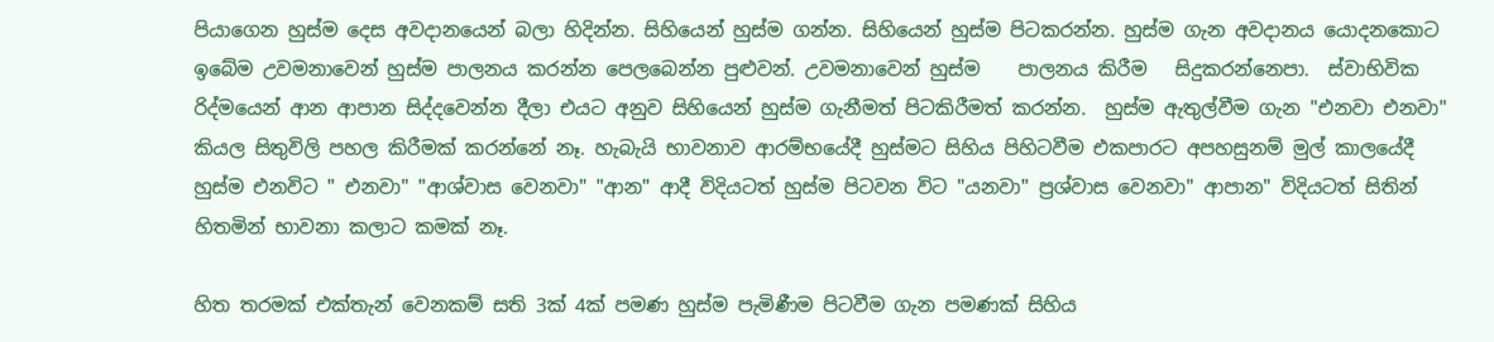පියාගෙන හුස්ම දෙස අවදානයෙන් බලා හිදින්න. සිහියෙන් හුස්ම ගන්න. සිහියෙන් හුස්ම පිටකරන්න. හුස්ම ගැන අවදානය යොදනකොට ඉබේම උවමනාවෙන් හුස්ම පාලනය කරන්න පෙලබෙන්න පුළුවන්. උවමනාවෙන් හුස්ම    පාලනය කිරීම   සිදුකරන්නෙපා.  ස්වාභිවික රිද්මයෙන් ආන ආපාන සිද්දවෙන්න දීලා එයට අනුව සිහියෙන් හුස්ම ගැනීමත් පිටකිරීමත් කරන්න.  හුස්ම ඇතුල්වීම ගැන "එනවා එනවා" කියල සිතුවිලි පහල කිරීමක් කරන්නේ නෑ. හැබැයි භාවනාව ආරම්භයේදී හුස්මට සිහිය පිහිටවීම එකපාරට අපහසුනම් මුල් කාලයේදී හුස්ම එනවිට " එනවා" "ආශ්වාස වෙනවා" "ආන" ආදී විදියටත් හුස්ම පිටවන විට "යනවා" ප්‍රශ්වාස වෙනවා" ආපාන" විදියටත් සිතින් හිතමින් භාවනා කලාට කමක් නෑ.

හිත තරමක් එක්තැන් වෙනකම් සති 3ක් 4ක් පමණ හුස්ම පැමිණීම පිටවීම ගැන පමණක් සිහිය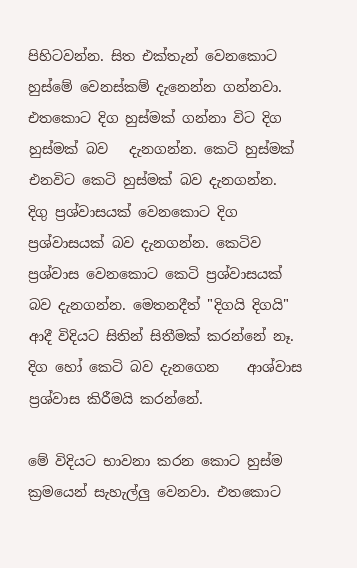පිහිටවන්න. සිත එක්තැන් වෙනකොට හුස්මේ වෙනස්කම් දැනෙන්න ගන්නවා. එතකොට දිග හුස්මක් ගන්නා විට දිග හුස්මක් බව   දැනගන්න. කෙටි හුස්මක් එනවිට කෙටි හුස්මක් බව දැනගන්න. දිගු ප්‍රශ්වාසයක් වෙනකොට දිග ප්‍රශ්වාසයක් බව දැනගන්න. කෙටිව ප්‍රශ්වාස වෙනකොට කෙටි ප්‍රශ්වාසයක් බව දැනගන්න. මෙතනදීත් "දිගයි දිගයි"   ආදී විදියට සිතින් සිතීමක් කරන්නේ නෑ. දිග හෝ කෙටි බව දැනගෙන    ආශ්වාස ප්‍රශ්වාස කිරීමයි කරන්නේ.

මේ විදියට භාවනා කරන කොට හුස්ම ක්‍රමයෙන් සැහැල්ලු වෙනවා. එතකොට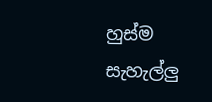හුස්ම සැහැල්ලු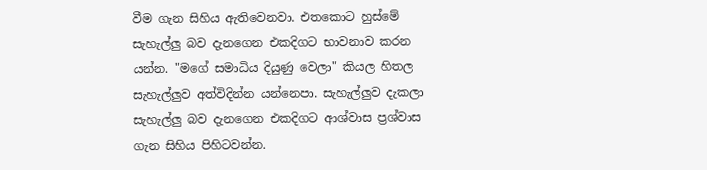වීම ගැන සිහිය ඇතිවෙනවා. එතකොට හුස්මේ සැහැල්ලු බව දැනගෙන එකදිගට භාවනාව කරන යන්න. "මගේ සමාධිය දියුණු වෙලා" කියල හිතල සැහැල්ලුව අත්විදින්න යන්නෙපා. සැහැල්ලුව දැකලා සැහැල්ලු බව දැනගෙන එකදිගට ආශ්වාස ප්‍රශ්වාස ගැන සිහිය පිහිටවන්න.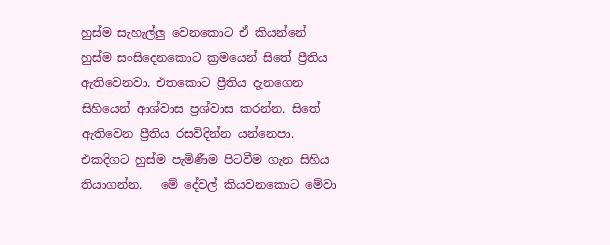හුස්ම සැහැල්ලු වෙනකොට ඒ කියන්නේ හුස්ම සංසිදෙනකොට ක්‍රමයෙන් සිතේ ප්‍රීතිය ඇතිවෙනවා. එතකොට ප්‍රීතිය දැනගෙන සිහියෙන් ආශ්වාස ප්‍රශ්වාස කරන්න. සිතේ ඇතිවෙන ප්‍රීතිය රසවිදින්න යන්නෙපා. එකදිගට හුස්ම පැමිණීම පිටවීම ගැන සිහිය තියාගන්න.   මේ දේවල් කියවනකොට මේවා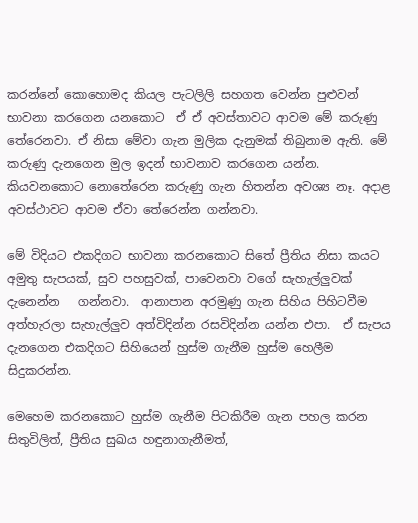කරන්නේ කොහොමද කියල පැටලිලි සහගත වෙන්න පුළුවන්    භාවනා කරගෙන යනකොට  ඒ ඒ අවස්තාවට ආවම මේ කරුණු තේරෙනවා. ඒ නිසා මේවා ගැන මුලික දැනුමක් තිබුනාම ඇති. මේ කරුණු දැනගෙන මුල ඉදන් භාවනාව කරගෙන යන්න. කියවනකොට නොතේරෙන කරුණු ගැන හිතන්න අවශ්‍ය නෑ. අදාළ අවස්ථාවට ආවම ඒවා තේරෙන්න ගන්නවා.

මේ විදියට එකදිගට භාවනා කරනකොට සිතේ ප්‍රීතිය නිසා කයට අමුතු සැපයක්, සුව පහසුවක්, පාවෙනවා වගේ සැහැල්ලුවක් දැනෙන්න   ගන්නවා.  ආනාපාන අරමුණු ගැන සිහිය පිහිටවීම අත්හැරලා සැහැල්ලුව අත්විදින්න රසවිදින්න යන්න එපා.  ඒ සැපය දැනගෙන එකදිගට සිහියෙන් හුස්ම ගැනීම හුස්ම හෙලීම සිදුකරන්න.

මෙහෙම කරනකොට හුස්ම ගැනීම පිටකිරීම ගැන පහල කරන සිතුවිලිත්, ප්‍රීතිය සුඛය හඳුනාගැනීමත්,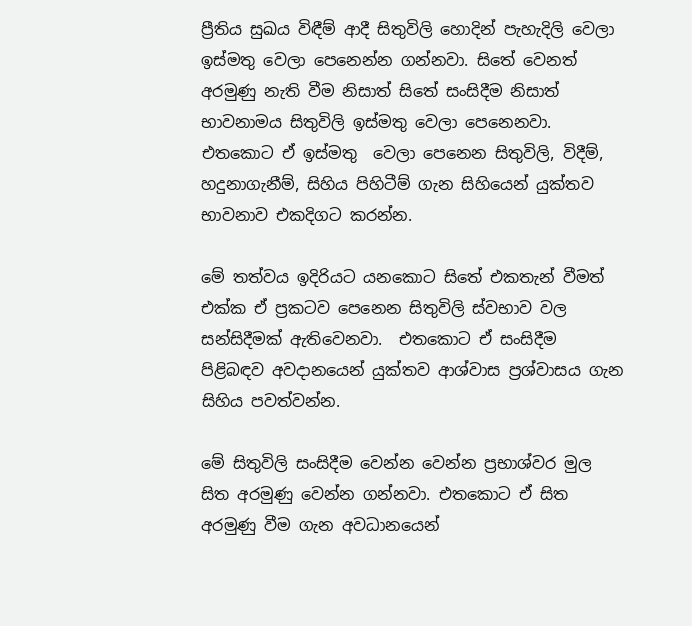ප්‍රීතිය සුඛය විඳීම් ආදී සිතුවිලි හොදින් පැහැදිලි වෙලා ඉස්මතු වෙලා පෙනෙන්න ගන්නවා. සිතේ වෙනත් අරමුණු නැති වීම නිසාත් සිතේ සංසිදීම නිසාත් භාවනාමය සිතුවිලි ඉස්මතු වෙලා පෙනෙනවා. එතකොට ඒ ඉස්මතු  වෙලා පෙනෙන සිතුවිලි, විදීම්, හදුනාගැනීම්, සිහිය පිහිටීම් ගැන සිහියෙන් යුක්තව භාවනාව එකදිගට කරන්න.

මේ තත්වය ඉදිරියට යනකොට සිතේ එකතැන් වීමත් එක්ක ඒ ප්‍රකටව පෙනෙන සිතුවිලි ස්වභාව වල සන්සිදීමක් ඇතිවෙනවා.  එතකොට ඒ සංසිදීම පිළිබඳව අවදානයෙන් යුක්තව ආශ්වාස ප්‍රශ්වාසය ගැන සිහිය පවත්වන්න.

මේ සිතුවිලි සංසිදීම වෙන්න වෙන්න ප්‍රභාශ්වර මුල සිත අරමුණු වෙන්න ගන්නවා. එතකොට ඒ සිත අරමුණු වීම ගැන අවධානයෙන්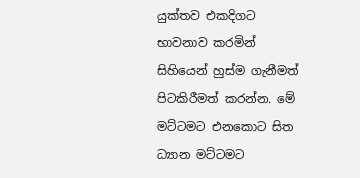යුක්තව එකදිගට භාවනාව කරමින් සිහියෙන් හුස්ම ගැනීමත් පිටකිරීමත් කරන්න. මේ මට්ටමට එනකොට සිත ධ්‍යාන මට්ටමට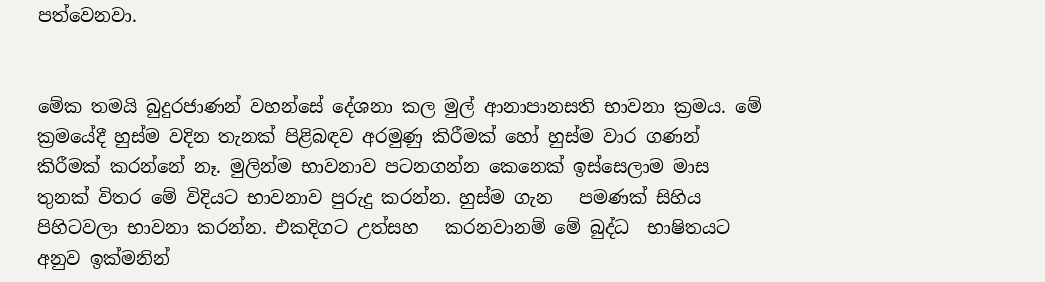පත්වෙනවා.


මේක තමයි බුදුරජාණන් වහන්සේ දේශනා කල මුල් ආනාපානසති භාවනා ක්‍රමය. මේ ක්‍රමයේදී හුස්ම වදින තැනක් පිළිබඳව අරමුණු කිරීමක් හෝ හුස්ම වාර ගණන් කිරීමක් කරන්නේ නෑ. මුලින්ම භාවනාව පටනගන්න කෙනෙක් ඉස්සෙලාම මාස තුනක් විතර මේ විදියට භාවනාව පුරුදු කරන්න. හුස්ම ගැන   පමණක් සිහිය පිහිටවලා භාවනා කරන්න. එකදිගට උත්සහ   කරනවානම් මේ බුද්ධ  භාෂිතයට අනුව ඉක්මනින්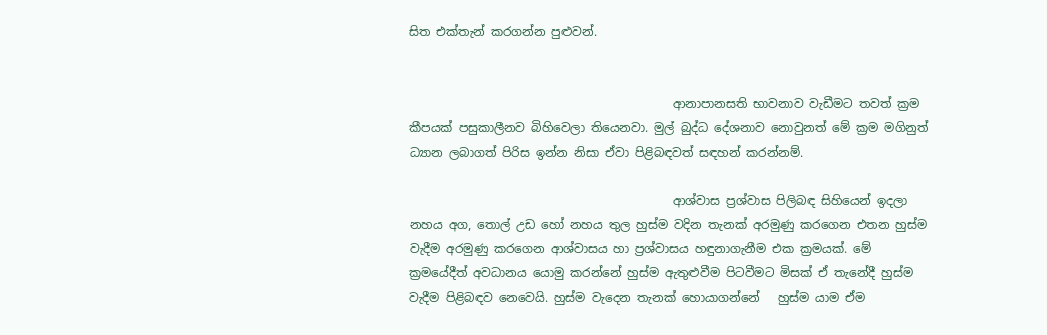සිත එක්තැන් කරගන්න පුළුවන්.


                                            ආනාපානසති භාවනාව වැඩීමට තවත් ක්‍රම කීපයක් පසුකාලීනව බිහිවෙලා තියෙනවා. මුල් බුද්ධ දේශනාව නොවුනත් මේ ක්‍රම මගිනුත් ධ්‍යාන ලබාගත් පිරිස ඉන්න නිසා ඒවා පිළිබඳවත් සඳහන් කරන්නම්.

                                            ආශ්වාස ප්‍රශ්වාස පිලිබඳ සිහියෙන් ඉදලා නහය අග, තොල් උඩ හෝ නහය තුල හුස්ම වදින තැනක් අරමුණු කරගෙන එතන හුස්ම වැදීම අරමුණු කරගෙන ආශ්වාසය හා ප්‍රශ්වාසය හඳුනාගැනීම එක ක්‍රමයක්. මේ  ක්‍රමයේදීත් අවධානය යොමු කරන්නේ හුස්ම ඇතුළුවීම පිටවීමට මිසක් ඒ තැනේදී හුස්ම වැදීම පිළිබඳව නෙවෙයි. හුස්ම වැදෙන තැනක් හොයාගන්නේ   හුස්ම යාම ඒම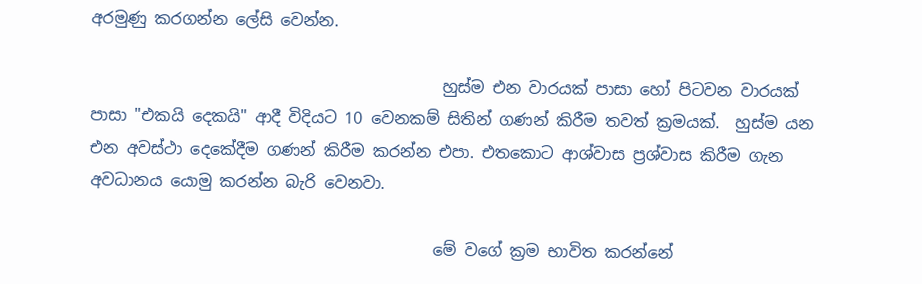අරමුණු කරගන්න ලේසි වෙන්න.

                                            හුස්ම එන වාරයක් පාසා හෝ පිටවන වාරයක් පාසා "එකයි දෙකයි" ආදී විදියට 10 වෙනකම් සිතින් ගණන් කිරීම තවත් ක්‍රමයක්.  හුස්ම යන එන අවස්ථා දෙකේදීම ගණන් කිරීම කරන්න එපා. එතකොට ආශ්වාස ප්‍රශ්වාස කිරීම ගැන අවධානය යොමු කරන්න බැරි වෙනවා.

                                           මේ වගේ ක්‍රම භාවිත කරන්නේ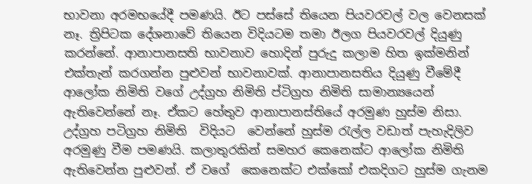භාවනා අරමභයේදී පමණයි. ඊට පස්සේ තියෙන පියවරවල් වල වෙනසක් නෑ. ත්‍රිපිටක දේශනාවේ තියෙන විදියටම තමා ඊලග පියවරවල් දියුණු කරන්නේ. ආනාපානසති භාවනාව හොදින් පුරුදු කලාම හිත ඉක්මනින් එක්තැන් කරගන්න පුළුවන් භාවනාවක්. ආනාපානසතිය දියුණු වීමේදී ආලෝක නිමිති වගේ උද්ග්‍රහ නිමිති ප්ටිග්‍රහ නිමිති සාමාන්‍යයෙන් ඇතිවෙන්නේ නෑ. ඒකට හේතුව ආනාපානස්තියේ අරමුණ හුස්ම නිසා. උද්ග්‍රහ පටිග්‍රහ නිමිති  විදියට  වෙන්නේ හුස්ම රැල්ල වඩාත් පැහැදිලිව අරමුණු වීම පමණයි. කලාතුරකින් සමහර කෙනෙක්ට ආලෝක නිමිති ඇතිවෙන්න පුළුවන්. ඒ වගේ  කෙනෙක්ට එක්කෝ එකදිගට හුස්ම ගැනම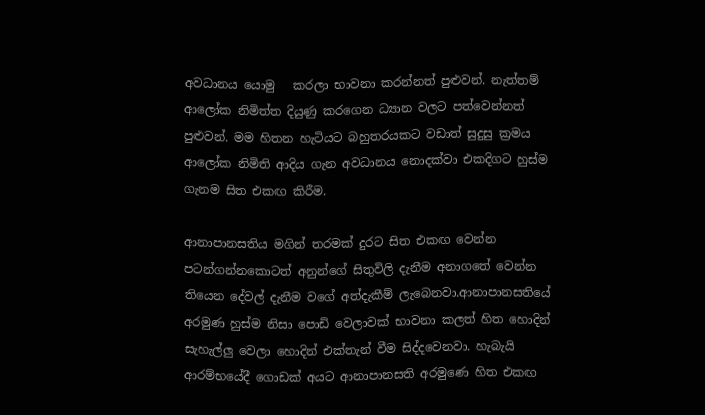අවධානය යොමු   කරලා භාවනා කරන්නත් පුළුවන්. නැත්තම් ආලෝක නිමිත්ත දියුණු කරගෙන ධ්‍යාන වලට පත්වෙන්නත් පුළුවන්. මම හිතන හැටියට බහුතරයකට වඩාත් සුදුසු ක්‍රමය ආලෝක නිමිති ආදිය ගැන අවධානය නොදක්වා එකදිගට හුස්ම ගැනම සිත එකඟ කිරීම.

ආනාපානසතිය මගින් තරමක් දුරට සිත එකඟ වෙන්න පටන්ගන්නකොටත් අනුන්ගේ සිතුවිලි දැනීම අනාගතේ වෙන්න තියෙන දේවල් දැනීම වගේ අත්දැකීම් ලැබෙනවා.ආනාපානසතියේ අරමුණ හුස්ම නිසා පොඩි වෙලාවක් භාවනා කලත් හිත හොදින් සැහැල්ලු වෙලා හොදින් එක්තැන් වීම සිද්දවෙනවා. හැබැයි ආරම්භයේදී ගොඩක් අයට ආනාපානසති අරමුණෙ හිත එකඟ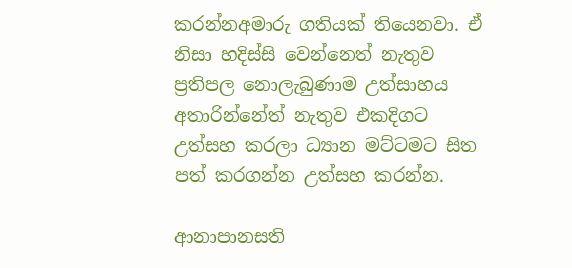කරන්නඅමාරු ගතියක් තියෙනවා. ඒ නිසා හදිස්සි වෙන්නෙත් නැතුව ප්‍රතිපල නොලැබුණාම උත්සාහය අතාරින්නේත් නැතුව එකදිගට උත්සහ කරලා ධ්‍යාන මට්ටමට සිත පත් කරගන්න උත්සහ කරන්න.

ආනාපානසති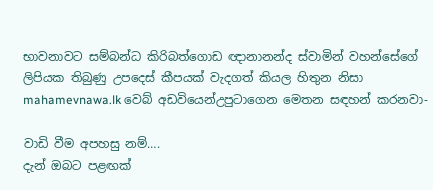භාවනාවට සම්බන්ධ කිරිබත්ගොඩ ඥානානන්ද ස්වාමින් වහන්සේගේ ලිපියක තිබුණු උපදෙස් කීපයක් වැදගත් කියල හිතුන නිසා mahamevnawa.lk වෙබ් අඩවියෙන්උපුටාගෙන මෙතන සඳහන් කරනවා-

වාඩි වීම අපහසු නම්….
දැන් ඔබට පළඟක්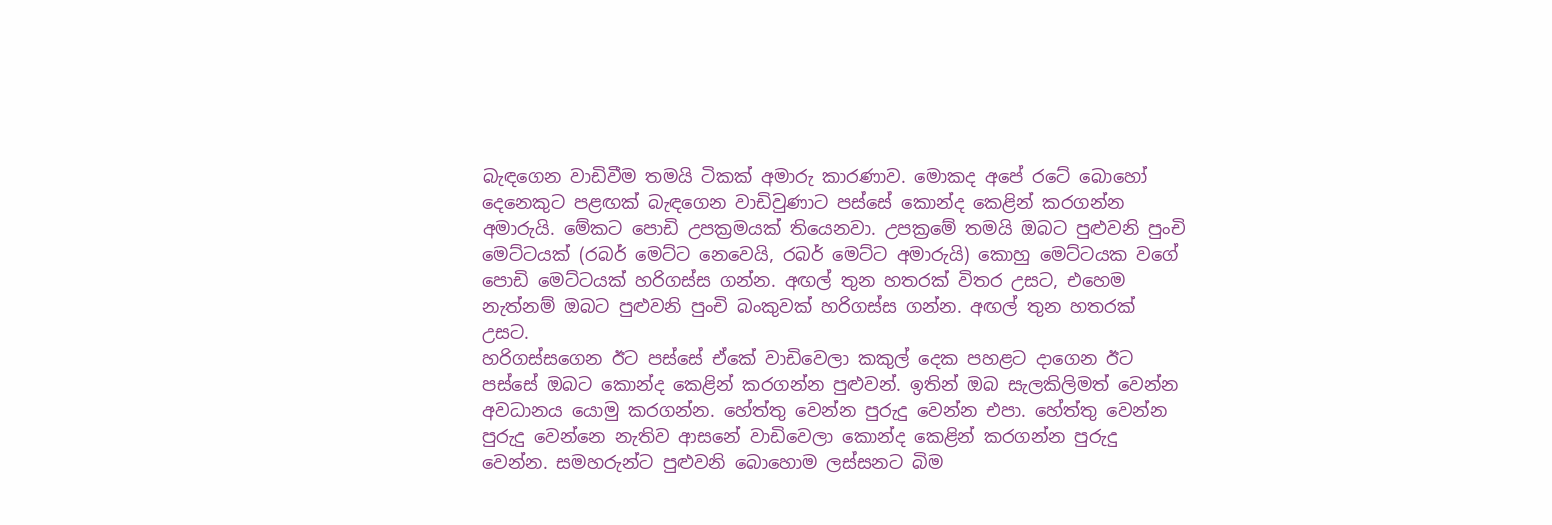බැඳගෙන වාඩිවීම තමයි ටිකක් අමාරු කාරණාව. මොකද අපේ රටේ බොහෝ දෙනෙකුට පළඟක් බැඳගෙන වාඩිවුණාට පස්සේ කොන්ද කෙළින් කරගන්න අමාරුයි. මේකට පොඩි උපක්‍රමයක් තියෙනවා. උපක්‍රමේ තමයි ඔබට පුළුවනි පුංචි මෙට්ටයක් (රබර් මෙට්ට නෙවෙයි, රබර් මෙට්ට අමාරුයි) කොහු මෙට්ටයක වගේ පොඩි මෙට්ටයක් හරිගස්ස ගන්න. අඟල් තුන හතරක් විතර උසට, එහෙම නැත්නම් ඔබට පුළුවනි පුංචි බංකුවක් හරිගස්ස ගන්න. අඟල් තුන හතරක් උසට.
හරිගස්සගෙන ඊට පස්සේ ඒකේ වාඩිවෙලා කකුල් දෙක පහළට දාගෙන ඊට පස්සේ ඔබට කොන්ද කෙළින් කරගන්න පුළුවන්. ඉතින් ඔබ සැලකිලිමත් වෙන්න අවධානය යොමු කරගන්න. හේත්තු වෙන්න පුරුදු වෙන්න එපා. හේත්තු වෙන්න පුරුදු වෙන්නෙ නැතිව ආසනේ වාඩිවෙලා කොන්ද කෙළින් කරගන්න පුරුදු වෙන්න. සමහරුන්ට පුළුවනි බොහොම ලස්සනට බිම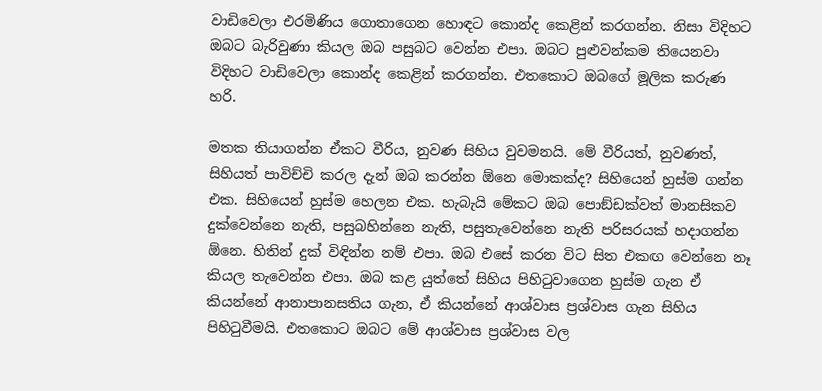වාඩිවෙලා එරමිණිය ගොතාගෙන හොඳට කොන්ද කෙළින් කරගන්න. නිසා විදිහට ඔබට බැරිවුණා කියල ඔබ පසුබට වෙන්න එපා. ඔබට පුළුවන්කම තියෙනවා විදිහට වාඩිවෙලා කොන්ද කෙළින් කරගන්න. එතකොට ඔබගේ මූලික කරුණ හරි.

මතක තියාගන්න ඒකට වීරිය, නුවණ සිහිය වුවමනයි. මේ වීරියත්, නුවණත්, සිහියත් පාවිච්චි කරල දැන් ඔබ කරන්න ඕනෙ මොකක්ද? සිහියෙන් හුස්ම ගන්න එක. සිහියෙන් හුස්ම හෙලන එක. හැබැයි මේකට ඔබ පොඞ්ඩක්වත් මානසිකව දුක්වෙන්නෙ නැති, පසුබහින්නෙ නැති, පසුතැවෙන්නෙ නැති පරිසරයක් හදාගන්න ඕනෙ. හිතින් දුක් විඳින්න නම් එපා. ඔබ එසේ කරන විට සිත එකඟ වෙන්නෙ නෑ කියල තැවෙන්න එපා. ඔබ කළ යුත්තේ සිහිය පිහිටුවාගෙන හුස්ම ගැන ඒ කියන්නේ ආනාපානසතිය ගැන, ඒ කියන්නේ ආශ්වාස ප්‍රශ්වාස ගැන සිහිය පිහිටුවීමයි. එතකොට ඔබට මේ ආශ්වාස ප්‍රශ්වාස වල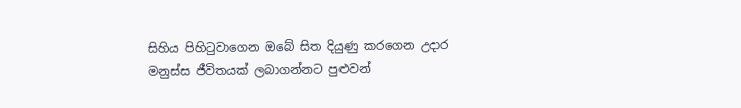සිහිය පිහිටුවාගෙන ඔබේ සිත දියුණු කරගෙන උදාර මනුස්ස ජීවිතයක් ලබාගන්නට පුළුවන්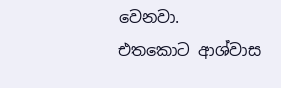වෙනවා.
එතකොට ආශ්වාස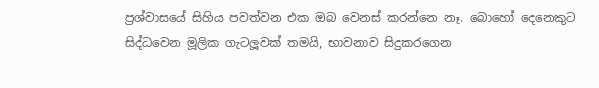ප්‍රශ්වාසයේ සිහිය පවත්වන එක ඔබ වෙනස් කරන්නෙ නෑ. බොහෝ දෙනෙකුට සිද්ධවෙන මූලික ගැටලූවක් තමයි, භාවනාව සිදුකරගෙන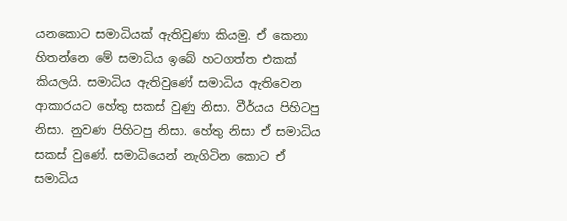යනකොට සමාධියක් ඇතිවුණා කියමු. ඒ කෙනා හිතන්නෙ මේ සමාධිය ඉබේ හටගත්ත එකක් කියලයි. සමාධිය ඇතිවුණේ සමාධිය ඇතිවෙන ආකාරයට හේතු සකස් වුණු නිසා. වීර්යය පිහිටපු නිසා. නුවණ පිහිටපු නිසා. හේතු නිසා ඒ සමාධිය සකස් වුණේ. සමාධියෙන් නැගිටින කොට ඒ සමාධිය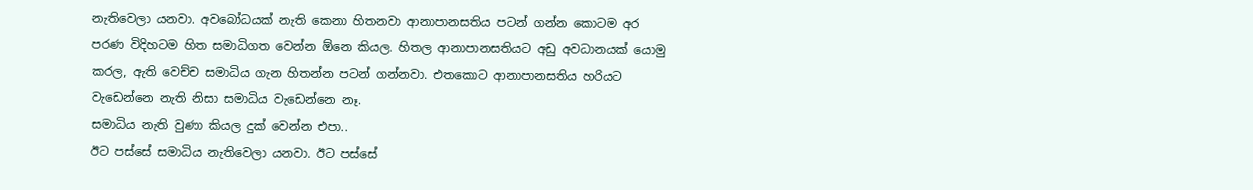නැතිවෙලා යනවා. අවබෝධයක් නැති කෙනා හිතනවා ආනාපානසතිය පටන් ගන්න කොටම අර පරණ විදිහටම හිත සමාධිගත වෙන්න ඕනෙ කියල. හිතල ආනාපානසතියට අඩු අවධානයක් යොමු කරල, ඇති වෙච්ච සමාධිය ගැන හිතන්න පටන් ගන්නවා. එතකොට ආනාපානසතිය හරියට වැඩෙන්නෙ නැති නිසා සමාධිය වැඩෙන්නෙ නෑ.
සමාධිය නැති වුණා කියල දුක් වෙන්න එපා..
ඊට පස්සේ සමාධිය නැතිවෙලා යනවා. ඊට පස්සේ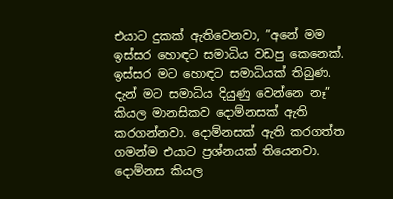එයාට දුකක් ඇතිවෙනවා, ”අනේ මම ඉස්සර හොඳට සමාධිය වඩපු කෙනෙක්. ඉස්සර මට හොඳට සමාධියක් තිබුණ. දැන් මට සමාධිය දියුණු වෙන්නෙ නෑ” කියල මානසිකව දොම්නසක් ඇති කරගන්නවා. දොම්නසක් ඇති කරගත්ත ගමන්ම එයාට ප්‍රශ්නයක් තියෙනවා. දොම්නස කියල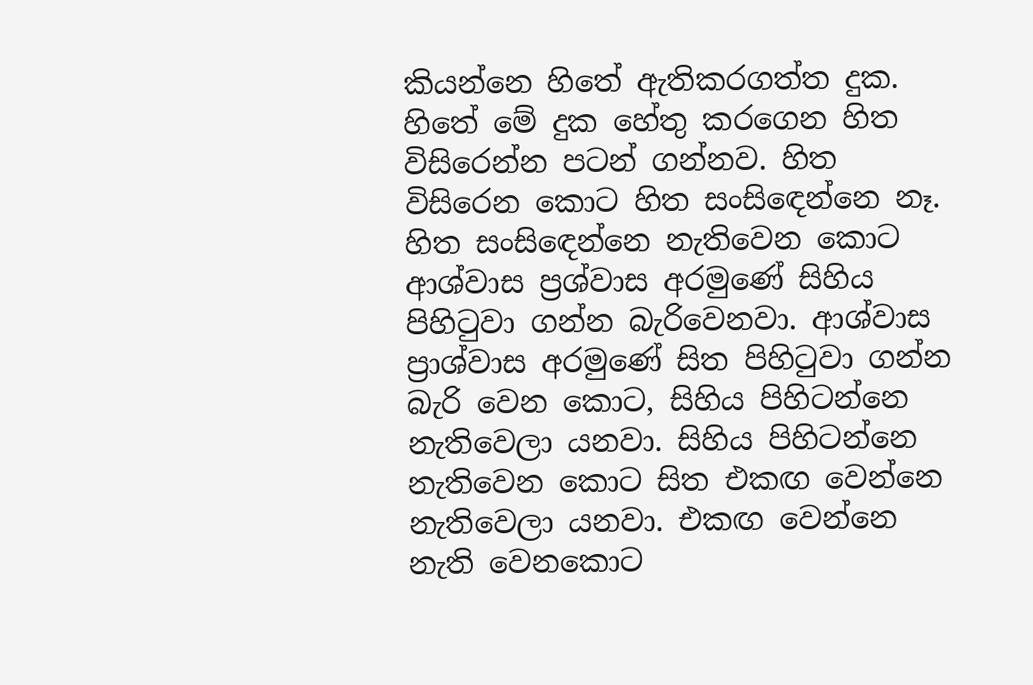කියන්නෙ හිතේ ඇතිකරගත්ත දුක. හිතේ මේ දුක හේතු කරගෙන හිත විසිරෙන්න පටන් ගන්නව. හිත විසිරෙන කොට හිත සංසිඳෙන්නෙ නෑ. හිත සංසිඳෙන්නෙ නැතිවෙන කොට ආශ්වාස ප්‍රශ්වාස අරමුණේ සිහිය පිහිටුවා ගන්න බැරිවෙනවා. ආශ්වාස ප්‍රාශ්වාස අරමුණේ සිත පිහිටුවා ගන්න බැරි වෙන කොට, සිහිය පිහිටන්නෙ නැතිවෙලා යනවා. සිහිය පිහිටන්නෙ නැතිවෙන කොට සිත එකඟ වෙන්නෙ නැතිවෙලා යනවා. එකඟ වෙන්නෙ නැති වෙනකොට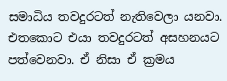සමාධිය තවදුරටත් නැතිවෙලා යනවා. එතකොට එයා තවදුරටත් අසහනයට පත්වෙනවා. ඒ නිසා ඒ ක්‍රමය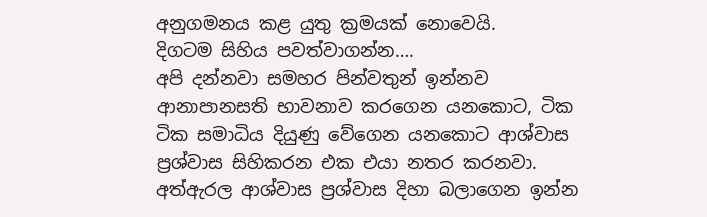අනුගමනය කළ යුතු ක්‍රමයක් නොවෙයි.
දිගටම සිහිය පවත්වාගන්න….
අපි දන්නවා සමහර පින්වතුන් ඉන්නව ආනාපානසති භාවනාව කරගෙන යනකොට, ටික ටික සමාධිය දියුණු වේගෙන යනකොට ආශ්වාස ප්‍රශ්වාස සිහිකරන එක එයා නතර කරනවා. අත්ඇරල ආශ්වාස ප්‍රශ්වාස දිහා බලාගෙන ඉන්න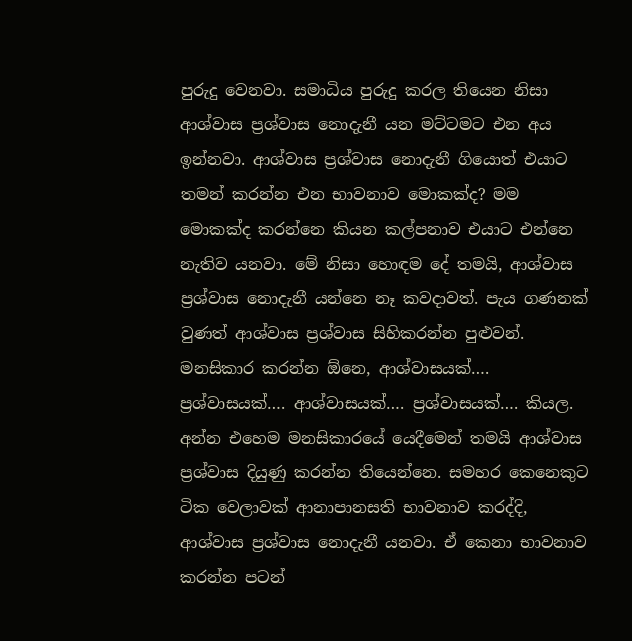පුරුදු වෙනවා. සමාධිය පුරුදු කරල තියෙන නිසා ආශ්වාස ප්‍රශ්වාස නොදැනී යන මට්ටමට එන අය ඉන්නවා. ආශ්වාස ප්‍රශ්වාස නොදැනී ගියොත් එයාට තමන් කරන්න එන භාවනාව මොකක්ද? මම මොකක්ද කරන්නෙ කියන කල්පනාව එයාට එන්නෙ නැතිව යනවා. මේ නිසා හොඳම දේ තමයි, ආශ්වාස ප්‍රශ්වාස නොදැනී යන්නෙ නෑ කවදාවත්. පැය ගණනක් වුණත් ආශ්වාස ප්‍රශ්වාස සිහිකරන්න පුළුවන්. මනසිකාර කරන්න ඕනෙ, ආශ්වාසයක්…. ප්‍රශ්වාසයක්…. ආශ්වාසයක්…. ප්‍රශ්වාසයක්…. කියල. අන්න එහෙම මනසිකාරයේ යෙදීමෙන් තමයි ආශ්වාස ප්‍රශ්වාස දියුණු කරන්න තියෙන්නෙ. සමහර කෙනෙකුට ටික වෙලාවක් ආනාපානසති භාවනාව කරද්දි, ආශ්වාස ප්‍රශ්වාස නොදැනී යනවා. ඒ කෙනා භාවනාව කරන්න පටන්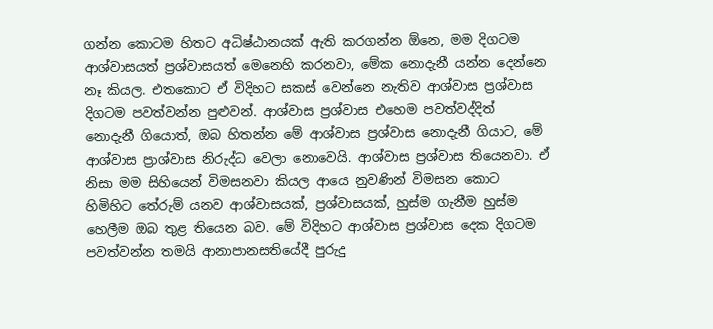ගන්න කොටම හිතට අධිෂ්ඨානයක් ඇති කරගන්න ඕනෙ, මම දිගටම ආශ්වාසයත් ප්‍රශ්වාසයත් මෙනෙහි කරනවා, මේක නොදැනී යන්න දෙන්නෙ නෑ කියල. එතකොට ඒ විදිහට සකස් වෙන්නෙ නැතිව ආශ්වාස ප්‍රශ්වාස දිගටම පවත්වන්න පුළුවන්. ආශ්වාස ප්‍රශ්වාස එහෙම පවත්වද්දිත් නොදැනී ගියොත්, ඔබ හිතන්න මේ ආශ්වාස ප්‍රශ්වාස නොදැනී ගියාට, මේ ආශ්වාස ප්‍රාශ්වාස නිරුද්ධ වෙලා නොවෙයි. ආශ්වාස ප්‍රශ්වාස තියෙනවා. ඒ නිසා මම සිහියෙන් විමසනවා කියල ආයෙ නුවණින් විමසන කොට හිමිහිට තේරුම් යනව ආශ්වාසයක්, ප්‍රශ්වාසයක්, හුස්ම ගැනීම හුස්ම හෙලීම ඔබ තුළ තියෙන බව. මේ විදිහට ආශ්වාස ප්‍රශ්වාස දෙක දිගටම පවත්වන්න තමයි ආනාපානසතියේදී පුරුදු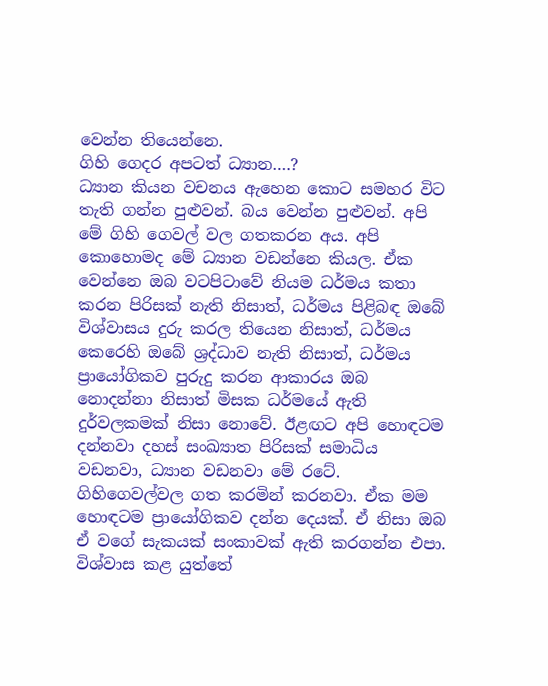වෙන්න තියෙන්නෙ.
ගිහි ගෙදර අපටත් ධ්‍යාන….?
ධ්‍යාන කියන වචනය ඇහෙන කොට සමහර විට තැති ගන්න පුළුවන්. බය වෙන්න පුළුවන්. අපි මේ ගිහි ගෙවල් වල ගතකරන අය. අපි කොහොමද මේ ධ්‍යාන වඩන්නෙ කියල. ඒක වෙන්නෙ ඔබ වටපිටාවේ නියම ධර්මය කතා කරන පිරිසක් නැති නිසාත්, ධර්මය පිළිබඳ ඔබේ විශ්වාසය දුරු කරල තියෙන නිසාත්, ධර්මය කෙරෙහි ඔබේ ශ්‍රද්ධාව නැති නිසාත්, ධර්මය ප්‍රායෝගිකව පුරුදු කරන ආකාරය ඔබ නොදන්නා නිසාත් මිසක ධර්මයේ ඇති දුර්වලකමක් නිසා නොවේ. ඊළඟට අපි හොඳටම දන්නවා දහස් සංඛ්‍යාත පිරිසක් සමාධිය වඩනවා, ධ්‍යාන වඩනවා මේ රටේ. ගිහිගෙවල්වල ගත කරමින් කරනවා. ඒක මම හොඳටම ප්‍රායෝගිකව දන්න දෙයක්. ඒ නිසා ඔබ ඒ වගේ සැකයක් සංකාවක් ඇති කරගන්න එපා. විශ්වාස කළ යුත්තේ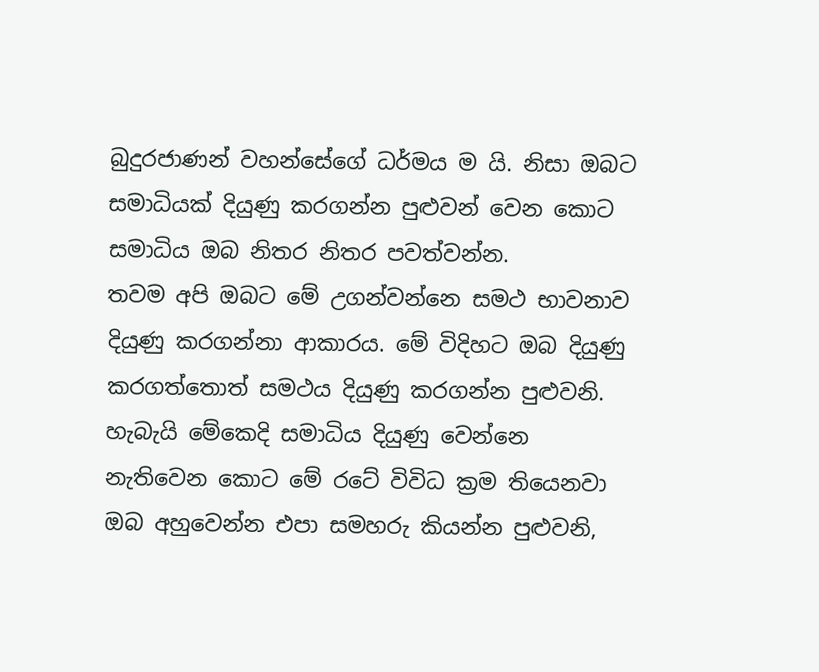බුදුරජාණන් වහන්සේගේ ධර්මය ම යි. නිසා ඔබට සමාධියක් දියුණු කරගන්න පුළුවන් වෙන කොට සමාධිය ඔබ නිතර නිතර පවත්වන්න.
තවම අපි ඔබට මේ උගන්වන්නෙ සමථ භාවනාව දියුණු කරගන්නා ආකාරය. මේ විදිහට ඔබ දියුණු කරගත්තොත් සමථය දියුණු කරගන්න පුළුවනි. හැබැයි මේකෙදි සමාධිය දියුණු වෙන්නෙ නැතිවෙන කොට මේ රටේ විවිධ ක්‍රම තියෙනවා ඔබ අහුවෙන්න එපා සමහරු කියන්න පුළුවනි,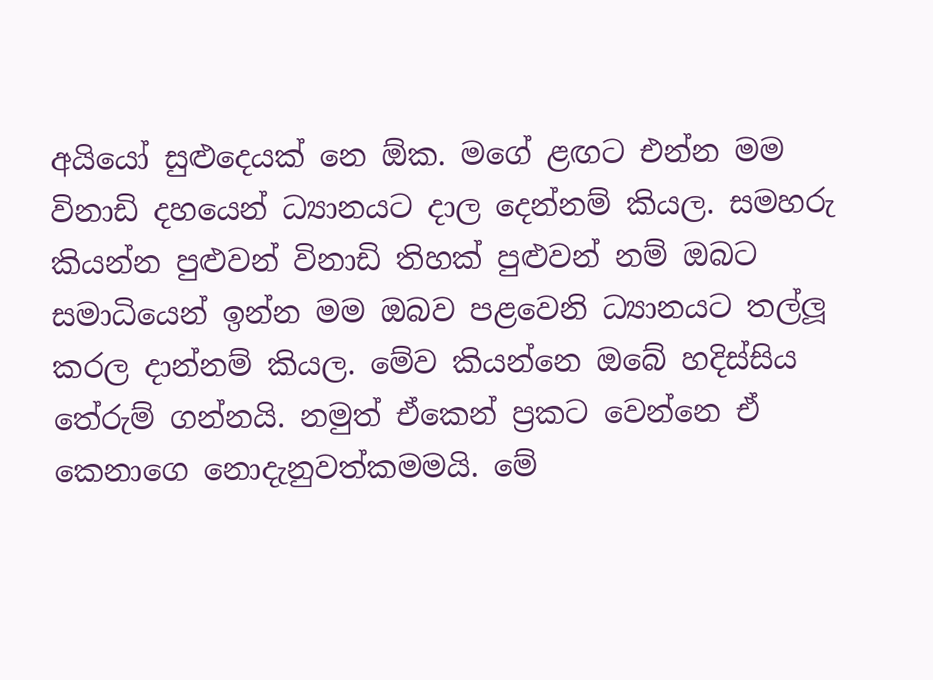අයියෝ සුළුදෙයක් නෙ ඕක. මගේ ළඟට එන්න මම විනාඩි දහයෙන් ධ්‍යානයට දාල දෙන්නම් කියල. සමහරු කියන්න පුළුවන් විනාඩි තිහක් පුළුවන් නම් ඔබට සමාධියෙන් ඉන්න මම ඔබව පළවෙනි ධ්‍යානයට තල්ලූ කරල දාන්නම් කියල. මේව කියන්නෙ ඔබේ හදිස්සිය තේරුම් ගන්නයි. නමුත් ඒකෙන් ප්‍රකට වෙන්නෙ ඒ කෙනාගෙ නොදැනුවත්කමමයි. මේ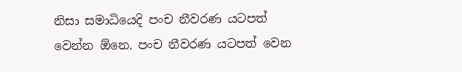නිසා සමාධියෙදි පංච නීවරණ යටපත් වෙන්න ඕනෙ. පංච නීවරණ යටපත් වෙන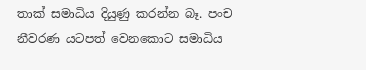තාක් සමාධිය දියුණු කරන්න බෑ. පංච නීවරණ යටපත් වෙනකොට සමාධිය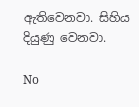ඇතිවෙනවා. සිහිය දියුණු වෙනවා.

No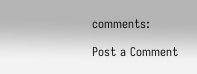comments:

Post a Comment